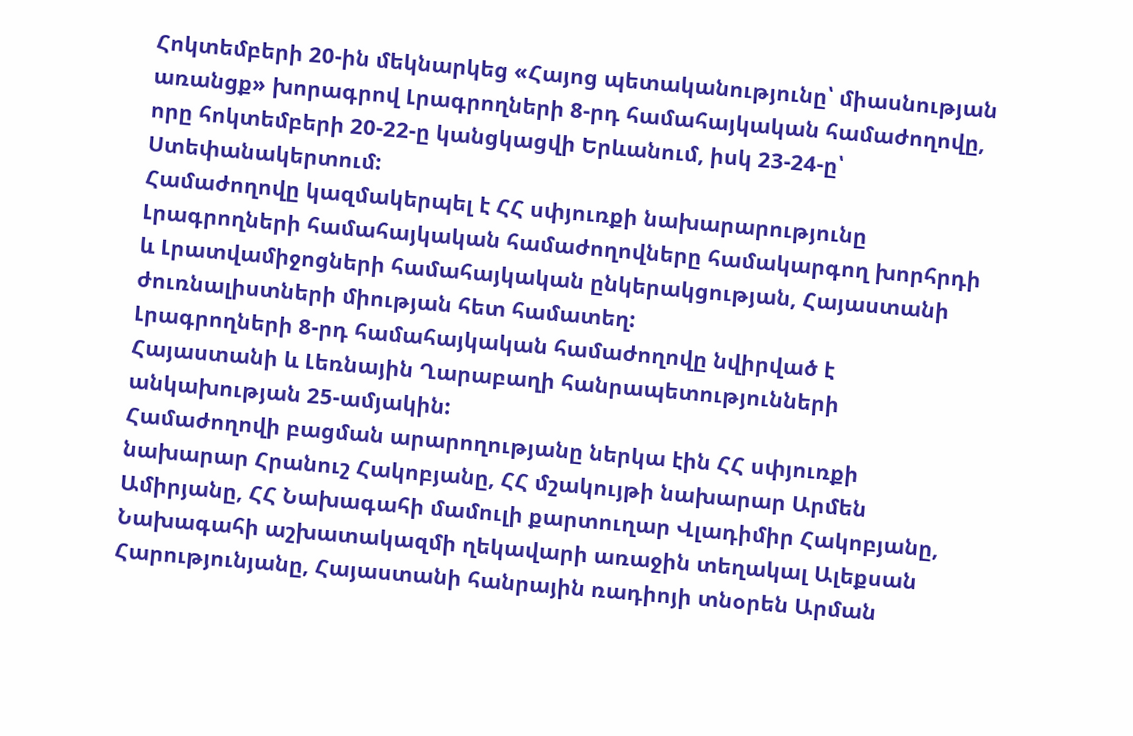Հոկտեմբերի 20-ին մեկնարկեց «Հայոց պետականությունը՝ միասնության առանցք» խորագրով Լրագրողների 8-րդ համահայկական համաժողովը, որը հոկտեմբերի 20-22-ը կանցկացվի Երևանում, իսկ 23-24-ը՝ Ստեփանակերտում:
Համաժողովը կազմակերպել է ՀՀ սփյուռքի նախարարությունը Լրագրողների համահայկական համաժողովները համակարգող խորհրդի և Լրատվամիջոցների համահայկական ընկերակցության, Հայաստանի ժուռնալիստների միության հետ համատեղ:
Լրագրողների 8-րդ համահայկական համաժողովը նվիրված է Հայաստանի և Լեռնային Ղարաբաղի հանրապետությունների անկախության 25-ամյակին:
Համաժողովի բացման արարողությանը ներկա էին ՀՀ սփյուռքի նախարար Հրանուշ Հակոբյանը, ՀՀ մշակույթի նախարար Արմեն Ամիրյանը, ՀՀ Նախագահի մամուլի քարտուղար Վլադիմիր Հակոբյանը, Նախագահի աշխատակազմի ղեկավարի առաջին տեղակալ Ալեքսան Հարությունյանը, Հայաստանի հանրային ռադիոյի տնօրեն Արման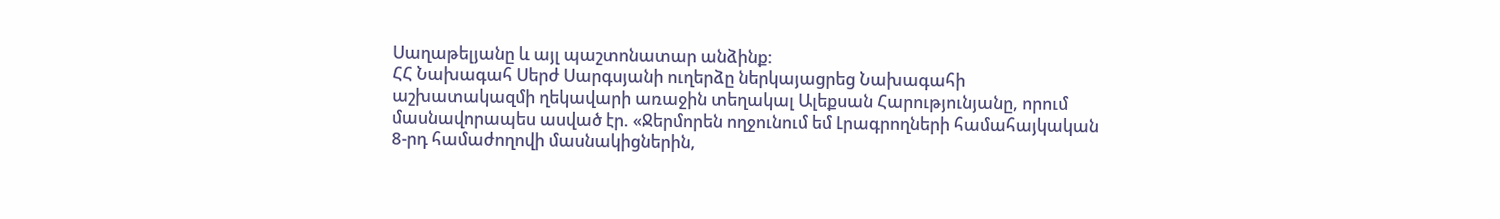Սաղաթելյանը և այլ պաշտոնատար անձինք:
ՀՀ Նախագահ Սերժ Սարգսյանի ուղերձը ներկայացրեց Նախագահի աշխատակազմի ղեկավարի առաջին տեղակալ Ալեքսան Հարությունյանը, որում մասնավորապես ասված էր. «Ջերմորեն ողջունում եմ Լրագրողների համահայկական 8-րդ համաժողովի մասնակիցներին,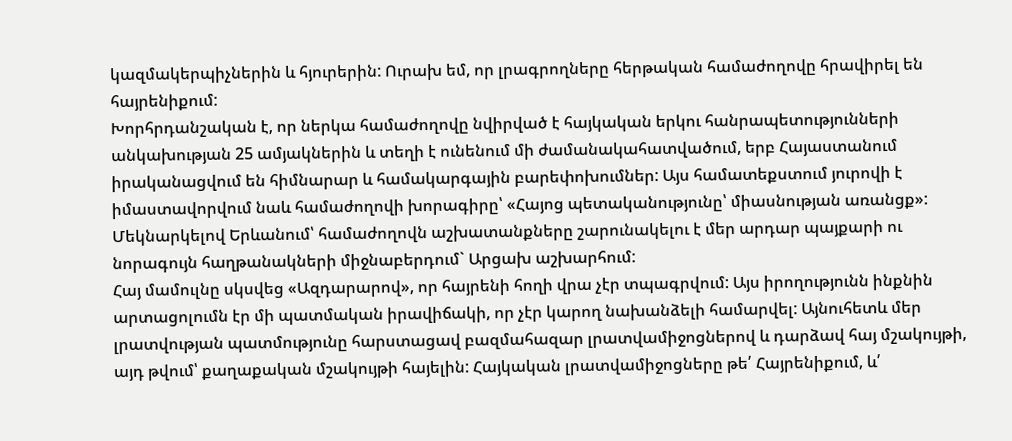կազմակերպիչներին և հյուրերին: Ուրախ եմ, որ լրագրողները հերթական համաժողովը հրավիրել են հայրենիքում:
Խորհրդանշական է, որ ներկա համաժողովը նվիրված է հայկական երկու հանրապետությունների անկախության 25 ամյակներին և տեղի է ունենում մի ժամանակահատվածում, երբ Հայաստանում իրականացվում են հիմնարար և համակարգային բարեփոխումներ: Այս համատեքստում յուրովի է իմաստավորվում նաև համաժողովի խորագիրը՝ «Հայոց պետականությունը՝ միասնության առանցք»:
Մեկնարկելով Երևանում՝ համաժողովն աշխատանքները շարունակելու է մեր արդար պայքարի ու նորագույն հաղթանակների միջնաբերդում` Արցախ աշխարհում:
Հայ մամուլնը սկսվեց «Ազդարարով», որ հայրենի հողի վրա չէր տպագրվում: Այս իրողությունն ինքնին արտացոլումն էր մի պատմական իրավիճակի, որ չէր կարող նախանձելի համարվել: Այնուհետև մեր լրատվության պատմությունը հարստացավ բազմահազար լրատվամիջոցներով և դարձավ հայ մշակույթի, այդ թվում՝ քաղաքական մշակույթի հայելին: Հայկական լրատվամիջոցները թե՛ Հայրենիքում, և՛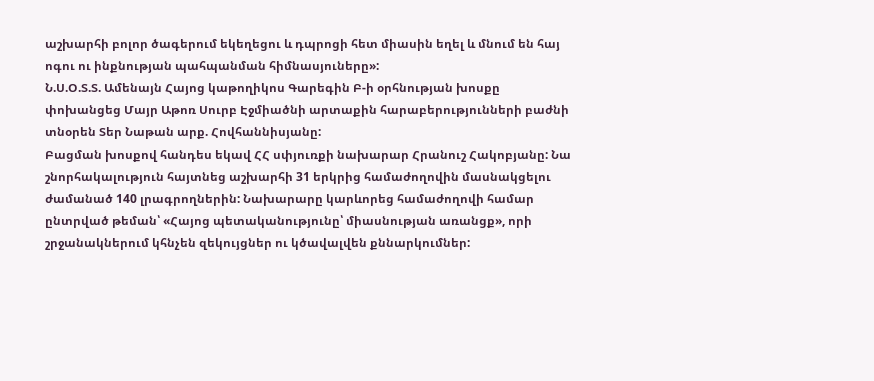աշխարհի բոլոր ծագերում եկեղեցու և դպրոցի հետ միասին եղել և մնում են հայ ոգու ու ինքնության պահպանման հիմնասյուները»:
Ն.Ս.Օ.Տ.Տ. Ամենայն Հայոց կաթողիկոս Գարեգին Բ-ի օրհնության խոսքը փոխանցեց Մայր Աթոռ Սուրբ Էջմիածնի արտաքին հարաբերությունների բաժնի տնօրեն Տեր Նաթան արք. Հովհաննիսյանը:
Բացման խոսքով հանդես եկավ ՀՀ սփյուռքի նախարար Հրանուշ Հակոբյանը: Նա շնորհակալություն հայտնեց աշխարհի 31 երկրից համաժողովին մասնակցելու ժամանած 140 լրագրողներին: Նախարարը կարևորեց համաժողովի համար ընտրված թեման՝ «Հայոց պետականությունը՝ միասնության առանցք», որի շրջանակներում կհնչեն զեկույցներ ու կծավալվեն քննարկումներ: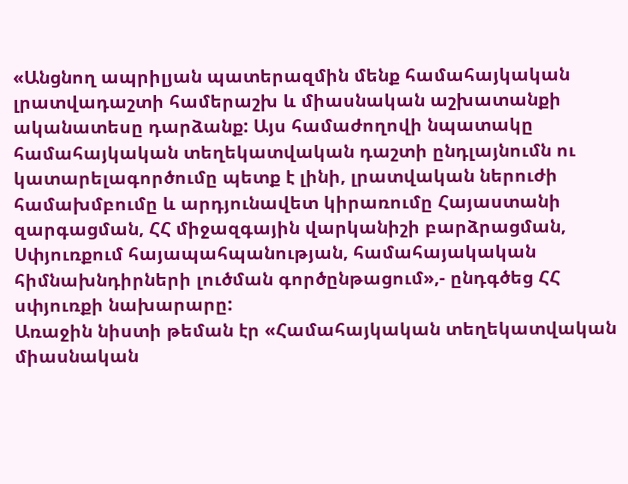«Անցնող ապրիլյան պատերազմին մենք համահայկական լրատվադաշտի համերաշխ և միասնական աշխատանքի ականատեսը դարձանք: Այս համաժողովի նպատակը համահայկական տեղեկատվական դաշտի ընդլայնումն ու կատարելագործումը պետք է լինի, լրատվական ներուժի համախմբումը և արդյունավետ կիրառումը Հայաստանի զարգացման, ՀՀ միջազգային վարկանիշի բարձրացման, Սփյուռքում հայապահպանության, համահայակական հիմնախնդիրների լուծման գործընթացում»,- ընդգծեց ՀՀ սփյուռքի նախարարը:
Առաջին նիստի թեման էր «Համահայկական տեղեկատվական միասնական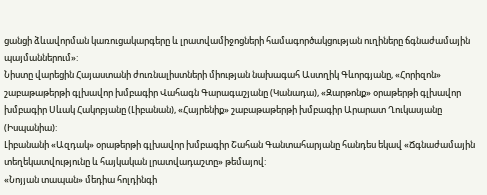ցանցի ձևավորման կառուցակարգերը և լրատվամիջոցների համագործակցության ուղիները ճգնաժամային պայմաններում»:
Նիստը վարեցին Հայաստանի ժուռնալիստների միության նախագահ Աստղիկ Գևորգյանը, «Հորիզոն» շաբաթաթերթի գլխավոր խմբագիր Վահագն Գարագաշյանը (Կանադա), «Զարթոնք» օրաթերթի գլխավոր խմբագիր Սևակ Հակոբյանը (Լիբանան), «Հայրենիք» շաբաթաթերթի խմբագիր Արարատ Ղուկասյանը (Իսպանիա):
Լիբանանի «Ազդակ» օրաթերթի գլխավոր խմբագիր Շահան Գանտահարյանը հանդես եկավ «Ճգնաժամային տեղեկատվությունը և հայկական լրատվադաշտը» թեմայով:
«Նոյյան տապան» մեդիա հոլդինգի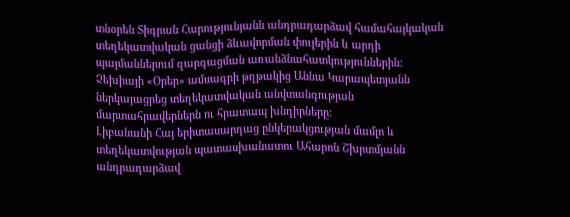տնօրեն Տիգրան Հարությունյանն անդրադարձավ համահայկական տեղեկատվական ցանցի ձևավորման փուլերին և արդի պայմաններում զարգացման առանձնահատկություններին:
Չեխիայի «Օրեր» ամսագրի թղթակից Աննա Կարապետյանն ներկայացրեց տեղեկատվական անվտանգության մարտահրավերներն ու հրատապ խնդիրները:
Լիբանանի Հայ երիտասարդաց ընկերակցության մամլո և տեղեկատվության պատասխանատու Ահարոն Շխրտմյանն անդրադարձավ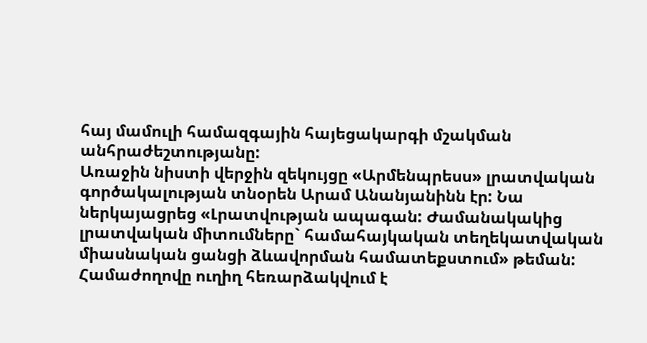հայ մամուլի համազգային հայեցակարգի մշակման անհրաժեշտությանը:
Առաջին նիստի վերջին զեկույցը «Արմենպրեսս» լրատվական գործակալության տնօրեն Արամ Անանյանինն էր: Նա ներկայացրեց «Լրատվության ապագան: Ժամանակակից լրատվական միտումները` համահայկական տեղեկատվական միասնական ցանցի ձևավորման համատեքստում» թեման:
Համաժողովը ուղիղ հեռարձակվում է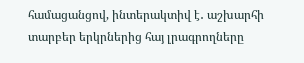համացանցով, ինտերակտիվ է․ աշխարհի տարբեր երկրներից հայ լրագրողները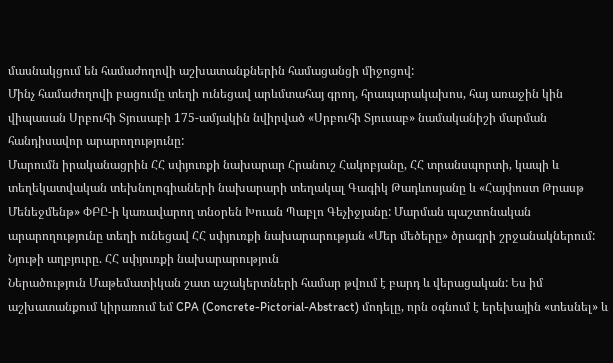մասնակցում են համաժողովի աշխատանքներին համացանցի միջոցով:
Մինչ համաժողովի բացումը տեղի ունեցավ արևմտահայ գրող, հրապարակախոս, հայ առաջին կին վիպասան Սրբուհի Տյուսաբի 175-ամյակին նվիրված «Սրբուհի Տյուսաբ» նամականիշի մարման հանդիսավոր արարողությունը:
Մարումն իրականացրին ՀՀ սփյուռքի նախարար Հրանուշ Հակոբյանը, ՀՀ տրանսպորտի, կապի և տեղեկատվական տեխնոլոգիաների նախարարի տեղակալ Գագիկ Թադևոսյանը և «Հայփոստ Թրասթ Մենեջմենթ» ՓԲԸ-ի կառավարող տնօրեն Խուան Պաբլո Գեչիջյանը: Մարման պաշտոնական արարողությունը տեղի ունեցավ ՀՀ սփյուռքի նախարարության «Մեր մեծերը» ծրագրի շրջանակներում:
Նյութի աղբյուրը. ՀՀ սփյուռքի նախարարություն
Ներածություն Մաթեմատիկան շատ աշակերտների համար թվում է բարդ և վերացական: Ես իմ աշխատանքում կիրառում եմ CPA (Concrete-Pictorial-Abstract) մոդելը, որն օգնում է երեխային «տեսնել» և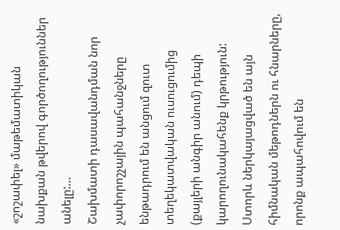«շոշափել» մաթեմատիկան նախքան թվերով գործողություններ անելը:…
Շախմատի դասավանդման նոր չափորոշչային պահանջները ենթադրում են անցում զուտ տեղեկատվական ուսուցումից (քայլերի անգիր անում) դեպի կարողունակահենք կրթություն: Ստորև ներկայացված են այն հիմնական մեթոդներն ու հնարները, որոնք ապահովում են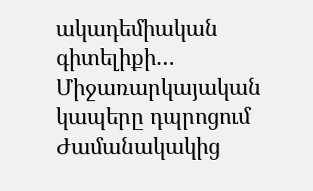ակադեմիական գիտելիքի…
Միջառարկայական կապերը դպրոցում Ժամանակակից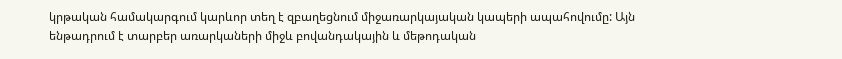կրթական համակարգում կարևոր տեղ է զբաղեցնում միջառարկայական կապերի ապահովումը: Այն ենթադրում է տարբեր առարկաների միջև բովանդակային և մեթոդական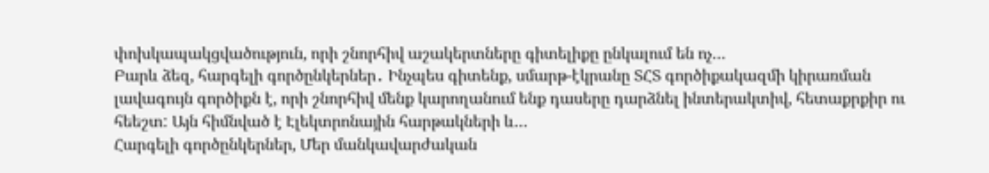փոխկապակցվածություն, որի շնորհիվ աշակերտները գիտելիքը ընկալում են ոչ…
Բարև ձեզ, հարգելի գործընկերներ․ Ինչպես գիտենք, սմարթ-էկրանը ՏՀՏ գործիքակազմի կիրառման լավագույն գործիքն է, որի շնորհիվ մենք կարողանում ենք դասերը դարձնել ինտերակտիվ, հետաքրքիր ու հեեշտ: Այն հիմնված է Էլեկտրոնային հարթակների և…
Հարգելի գործընկերներ, Մեր մանկավարժական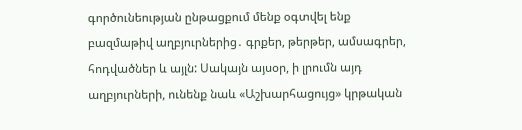գործունեության ընթացքում մենք օգտվել ենք բազմաթիվ աղբյուրներից․ գրքեր, թերթեր, ամսագրեր, հոդվածներ և այլն: Սակայն այսօր, ի լրումն այդ աղբյուրների, ունենք նաև «Աշխարհացույց» կրթական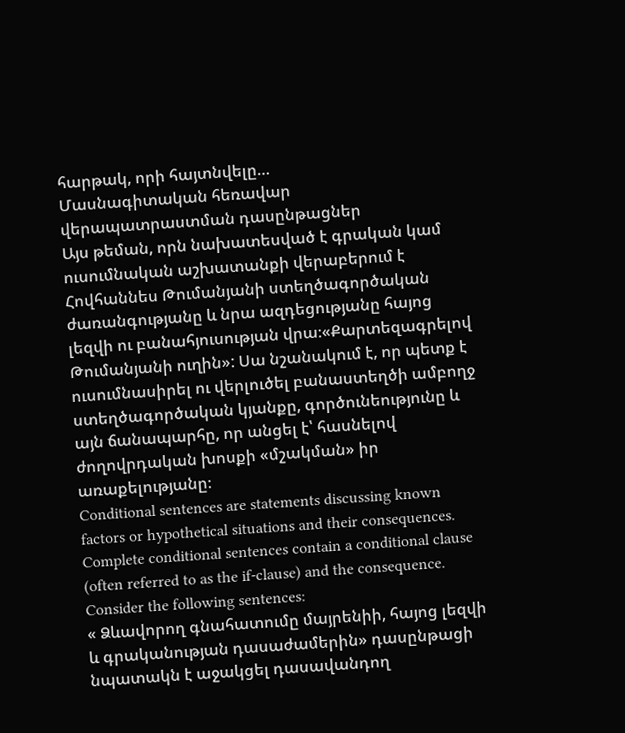հարթակ, որի հայտնվելը…
Մասնագիտական հեռավար վերապատրաստման դասընթացներ
Այս թեման, որն նախատեսված է գրական կամ ուսումնական աշխատանքի վերաբերում է Հովհաննես Թումանյանի ստեղծագործական ժառանգությանը և նրա ազդեցությանը հայոց լեզվի ու բանահյուսության վրա։«Քարտեզագրելով Թումանյանի ուղին»: Սա նշանակում է, որ պետք է ուսումնասիրել ու վերլուծել բանաստեղծի ամբողջ ստեղծագործական կյանքը, գործունեությունը և այն ճանապարհը, որ անցել է՝ հասնելով ժողովրդական խոսքի «մշակման» իր առաքելությանը։
Conditional sentences are statements discussing known factors or hypothetical situations and their consequences. Complete conditional sentences contain a conditional clause (often referred to as the if-clause) and the consequence. Consider the following sentences:
« Ձևավորող գնահատումը մայրենիի, հայոց լեզվի և գրականության դասաժամերին» դասընթացի նպատակն է աջակցել դասավանդող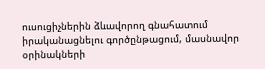ուսուցիչներին ձևավորող գնահատում իրականացնելու գործընթացում, մասնավոր օրինակների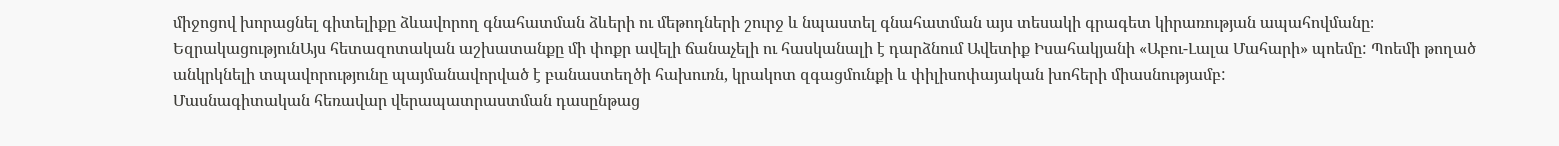միջոցով խորացնել գիտելիքը ձևավորող գնահատման ձևերի ու մեթոդների շուրջ և նպաստել գնահատման այս տեսակի գրագետ կիրառության ապահովմանը։
ԵզրակացությունԱյս հետազոտական աշխատանքը մի փոքր ավելի ճանաչելի ու հասկանալի է դարձնում Ավետիք Իսահակյանի «Աբու-Լալա Մահարի» պոեմը: Պոեմի թողած անկրկնելի տպավորությունը պայմանավորված է բանաստեղծի հախուռն, կրակոտ զգացմունքի և փիլիսոփայական խոհերի միասնությամբ:
Մասնագիտական հեռավար վերապատրաստման դասընթաց